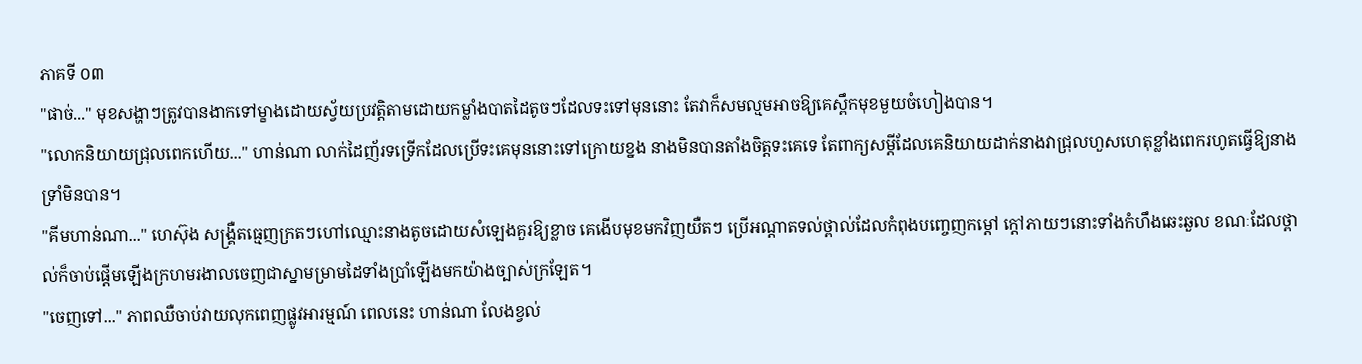ភាគទី ០៣
"ផាច់..." មុខសង្ហាៗត្រូវបានងាកទៅម្ខាងដោយស្វ័យប្រវត្តិតាមដោយកម្លាំងបាតដៃតូចៗដែលទះទៅមុននោះ តែវាក៏សមល្មមអាចឱ្យគេស្ពឹកមុខមួយចំហៀងបាន។
"លោកនិយាយជ្រុលពេកហើយ..." ហាន់ណា លាក់ដៃញ័រទទ្រើកដែលប្រើទះគេមុននោះទៅក្រោយខ្នង នាងមិនបានតាំងចិត្តទះគេទេ តែពាក្យសម្ដីដែលគេនិយាយដាក់នាងវាជ្រុលហួសហេតុខ្លាំងពេករហូតធ្វើឱ្យនាងទ្រាំមិនបាន។
"គីមហាន់ណា..." ហេស៊ុង សង្គ្រឺតធ្មេញក្រតៗហៅឈ្មោះនាងតូចដោយសំឡេងគួរឱ្យខ្លាច គេងើបមុខមកវិញយឺតៗ ប្រើអណ្ដាតទល់ថ្ពាល់ដែលកំពុងបញ្ចេញកម្ដៅ ក្ដៅភាយៗនោះទាំងកំហឹងឆេះឆួល ខណៈដែលថ្ពាល់ក៏ចាប់ផ្ដើមឡើងក្រហមរងាលចេញជាស្នាមម្រាមដៃទាំងប្រាំឡើងមកយ៉ាងច្បាស់ក្រឡែត។
"ចេញទៅ..." ភាពឈឺចាប់វាយលុកពេញផ្លូវអារម្មណ៍ ពេលនេះ ហាន់ណា លែងខ្វល់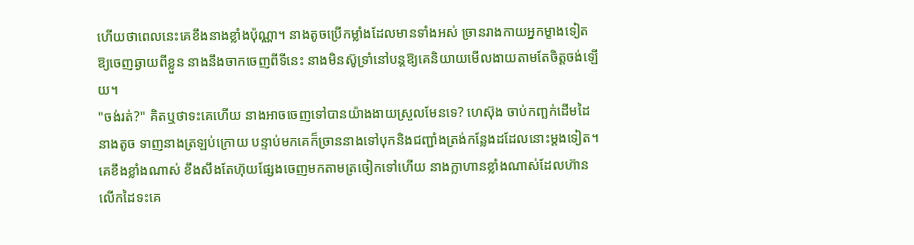ហើយថាពេលនេះគេខឹងនាងខ្លាំងប៉ុណ្ណា។ នាងតូចប្រើកម្លាំងដែលមានទាំងអស់ ច្រានរាងកាយអ្នកម្ខាងទៀតឱ្យចេញឆ្ងាយពីខ្លួន នាងនឹងចាកចេញពីទីនេះ នាងមិនស៊ូទ្រាំនៅបន្ដឱ្យគេនិយាយមើលងាយតាមតែចិត្តចង់ឡើយ។
"ចង់រត់?" គិតឬថាទះគេហើយ នាងអាចចេញទៅបានយ៉ាងងាយស្រួលមែនទេ? ហេស៊ុង ចាប់កញ្ឆក់ដើមដៃនាងតូច ទាញនាងត្រឡប់ក្រោយ បន្ទាប់មកគេក៏ច្រាននាងទៅបុកនិងជញ្ជាំងត្រង់កន្លែងដដែលនោះម្ដងទៀត។ គេខឹងខ្លាំងណាស់ ខឹងសឹងតែហ៊ុយផ្សែងចេញមកតាមត្រចៀកទៅហើយ នាងក្លាហានខ្លាំងណាស់ដែលហ៊ានលើកដៃទះគេ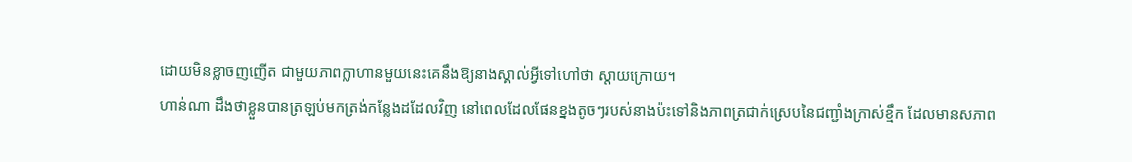ដោយមិនខ្លាចញញើត ជាមួយភាពក្លាហានមួយនេះគេនឹងឱ្យនាងស្គាល់អ្វីទៅហៅថា ស្ដាយក្រោយ។
ហាន់ណា ដឹងថាខ្លួនបានត្រឡប់មកត្រង់កន្លែងដដែលវិញ នៅពេលដែលផែនខ្នងតូចៗរបស់នាងប៉ះទៅនិងភាពត្រជាក់ស្រេបនៃជញ្ជាំងក្រាស់ខ្មឹក ដែលមានសភាព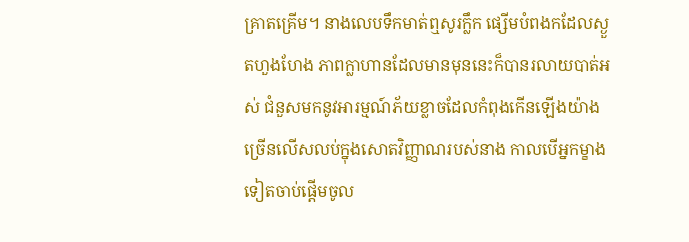គ្រាតគ្រើម។ នាងលេបទឹកមាត់ឮសូរក្លឹក ផ្សើមបំពងកដែលស្ងួតហួងហែង ភាពក្លាហានដែលមានមុននេះក៏បានរលាយបាត់អស់ ជំនួសមកនូវអារម្មណ៍ភ័យខ្លាចដែលកំពុងកើនឡើងយ៉ាងច្រើនលើសលប់ក្នុងសោតវិញ្ញាណរបស់នាង កាលបើអ្នកម្ខាងទៀតចាប់ផ្ដើមចូល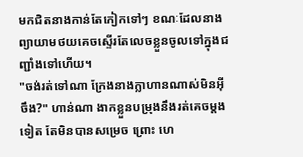មកជិតនាងកាន់តែកៀកទៅៗ ខណៈដែលនាងព្យាយាមថយគេចស្ទើរតែលេចខ្លួនចូលទៅក្នុងជញ្ជាំងទៅហើយ។
"ចង់រត់ទៅណា ក្រែងនាងក្លាហានណាស់មិនអ៊ីចឹង?" ហាន់ណា ងាកខ្លួនបម្រុងនឹងរត់គេចម្ដងទៀត តែមិនបានសម្រេច ព្រោះ ហេ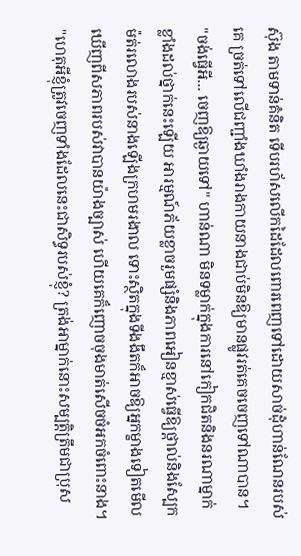ស៊ុង តាមទាន់គំនិត ទើបរហ័សលើកដៃដែលពោរពេញទៅដោយសាច់ដុំហាន់ណែនរបស់គេ ច្រត់ទៅលើជញ្ជាំងឃាំងរាងកាយនាងជាប់មិនឱ្យមានផ្លូវរត់គេចចេញទៅណាបាន។
"ចង់ធ្វើអី... ចេញឱ្យឆ្ងាយទៅ" ហាន់ណា មិនទម្លាក់ក្នុងការនៅកៀកជិតនិងនរណាម្នាក់ខ្លាំងដល់ថ្នាក់នេះឡើយ អារម្មណ៍ភ័យខ្លាចរួមផ្សំនិងភាពអៀនខ្មាស់ធ្វើឱ្យថ្ពាល់និងស្បែកម៉ត់រលោងរបស់នាងឡើងក្រហមរងាល ទោះស្ថិតក្នុងទីងងឹតក៏អាចឱ្យអ្នកម្ខាងទៀតមើលឃើញពីសភាពរបស់វាបានយ៉ាងច្បាស់ ហើយគេក៏ញោចចុងមាត់សើចចំអកចំពោះនាង។
"ហេតុអីខ្ញុំត្រូវចេញទាំងដែលនេះជាសិទ្ធរបស់ខ្ញុំ? ត្រង់អាម្នាក់នោះសម្បត្តិត្រឹមជាប្រុស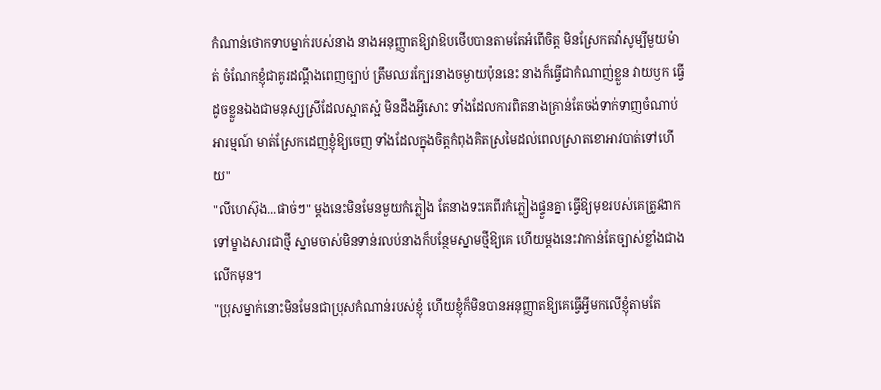កំណាន់ថោកទាបម្នាក់របស់នាង នាងអនុញ្ញាតឱ្យវាឱបថើបបានតាមតែអំពើចិត្ត មិនស្រែកតវ៉ាសូម្បីមួយម៉ាត់ ចំណែកខ្ញុំជាគូរដណ្ដឹងពេញច្បាប់ ត្រឹមឈរក្បែរនាងចម្ងាយប៉ុននេះ នាងក៏ធ្វើជាកំណាញ់ខ្លួន វាយឫក ធ្វើដូចខ្លួនឯងជាមនុស្សស្រីដែលស្អាតស្អំ មិនដឹងអ្វីសោះ ទាំងដែលការពិតនាងគ្រាន់តែចង់ទាក់ទាញចំណាប់អារម្មណ៍ មាត់ស្រែកដេញខ្ញុំឱ្យចេញ ទាំងដែលក្នុងចិត្តកំពុងគិតស្រមៃដល់ពេលស្រាតខោអាវបាត់ទៅហើយ"
"លីហេស៊ុង...ផាច់ៗ" ម្ដងនេះមិនមែនមួយកំភ្លៀង តែនាងទះគេពីរកំភ្លៀងផ្ទួនគ្នា ធ្វើឱ្យមុខរបស់គេត្រូវងាកទៅម្ខាងសារជាថ្មី ស្នាមចាស់មិនទាន់រលប់នាងក៏បន្ថែមស្នាមថ្មីឱ្យគេ ហើយម្ដងនេះវាកាន់តែច្បាស់ខ្លាំងជាងលើកមុន។
"ប្រុសម្នាក់នោះមិនមែនជាប្រុសកំណាន់របស់ខ្ញុំ ហើយខ្ញុំក៏មិនបានអនុញ្ញាតឱ្យគេធ្វើអ្វីមកលើខ្ញុំតាមតែ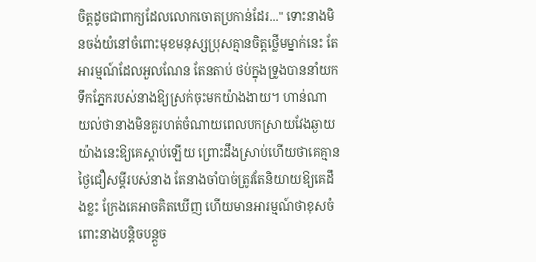ចិត្តដូចជាពាក្យដែលលោកចោតប្រកាន់ដែរ..." ទោះនាងមិនចង់យំនៅចំពោះមុខមនុស្សប្រុសគ្មានចិត្តថ្លើមម្នាក់នេះ តែអារម្មណ៍ដែលអួលណែន តែនតាប់ ថប់ក្នុងទ្រូងបាននាំយកទឹកភ្នែករបស់នាងឱ្យស្រក់ចុះមកយ៉ាងងាយ។ ហាន់ណា យល់ថានាងមិនគួរហត់ចំណាយពេលបកស្រាយវែងឆ្ងាយយ៉ាងនេះឱ្យគេស្ដាប់ឡើយ ព្រោះដឹងស្រាប់ហើយថាគេគ្មានថ្ងៃជឿសម្ដីរបស់នាង តែនាងចាំបាច់ត្រូវតែនិយាយឱ្យគេដឹងខ្លះ ក្រែងគេអាចគិតឃើញ ហើយមានអារម្មណ៍ថាខុសចំពោះនាងបន្ដិចបន្ដួច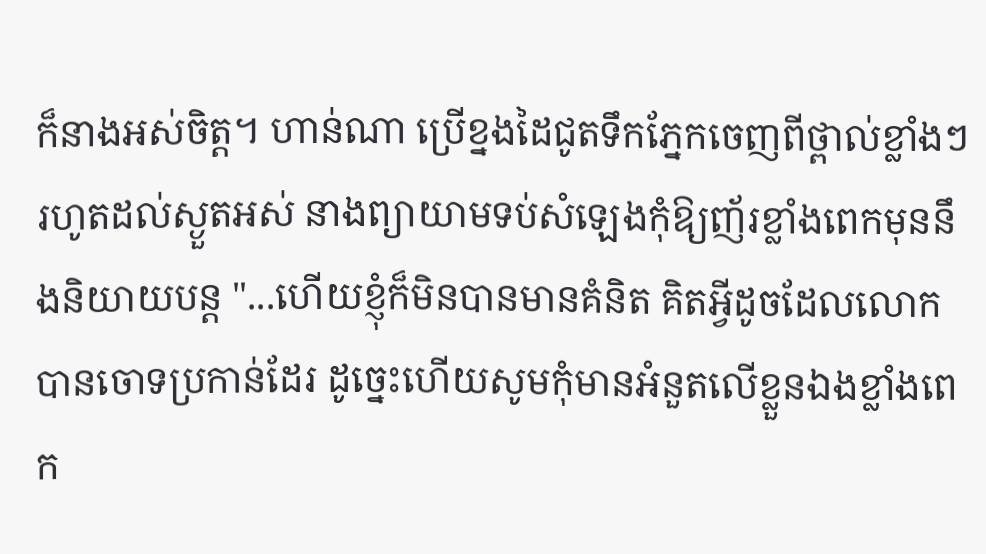ក៏នាងអស់ចិត្ត។ ហាន់ណា ប្រើខ្នងដៃជូតទឹកភ្នែកចេញពីថ្ពាល់ខ្លាំងៗរហូតដល់ស្ងួតអស់ នាងព្យាយាមទប់សំឡេងកុំឱ្យញ័រខ្លាំងពេកមុននឹងនិយាយបន្ដ "...ហើយខ្ញុំក៏មិនបានមានគំនិត គិតអ្វីដូចដែលលោកបានចោទប្រកាន់ដែរ ដូច្នេះហើយសូមកុំមានអំនួតលើខ្លួនឯងខ្លាំងពេក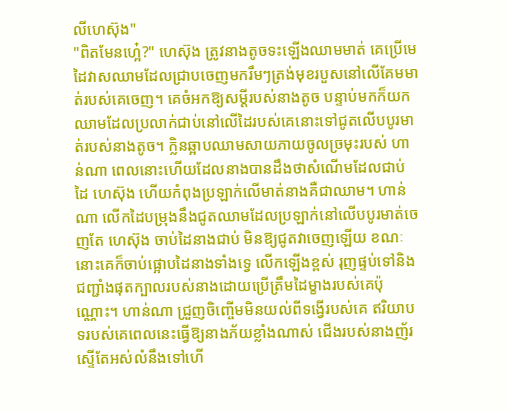លីហេស៊ុង"
"ពិតមែនហ្អេ៎?" ហេស៊ុង ត្រូវនាងតូចទះឡើងឈាមមាត់ គេប្រើមេដៃវាសឈាមដែលជ្រាបចេញមករឹមៗត្រង់មុខរបួសនៅលើគែមមាត់របស់គេចេញ។ គេចំអកឱ្យសម្ដីរបស់នាងតូច បន្ទាប់មកក៏យកឈាមដែលប្រលាក់ជាប់នៅលើដៃរបស់គេនោះទៅជូតលើបបូរមាត់របស់នាងតូច។ ក្លិនឆ្អាបឈាមសាយភាយចូលច្រមុះរបស់ ហាន់ណា ពេលនោះហើយដែលនាងបានដឹងថាសំណើមដែលជាប់ដៃ ហេស៊ុង ហើយកំពុងប្រឡាក់លើមាត់នាងគឺជាឈាម។ ហាន់ណា លើកដៃបម្រុងនឹងជូតឈាមដែលប្រឡាក់នៅលើបបូរមាត់ចេញតែ ហេស៊ុង ចាប់ដៃនាងជាប់ មិនឱ្យជូតវាចេញឡើយ ខណៈនោះគេក៏ចាប់ផ្អោបដៃនាងទាំងទ្វេ លើកឡើងខ្ពស់ រុញផ្ទប់ទៅនិងជញ្ជាំងផុតក្បាលរបស់នាងដោយប្រើត្រឹមដៃម្ខាងរបស់គេប៉ុណ្ណោះ។ ហាន់ណា ជ្រួញចិញ្ចើមមិនយល់ពីទង្វើរបស់គេ ឥរិយាបទរបស់គេពេលនេះធ្វើឱ្យនាងភ័យខ្លាំងណាស់ ជើងរបស់នាងញ័រស្ទើតែអស់លំនឹងទៅហើ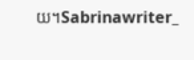យ។Sabrinawriter_